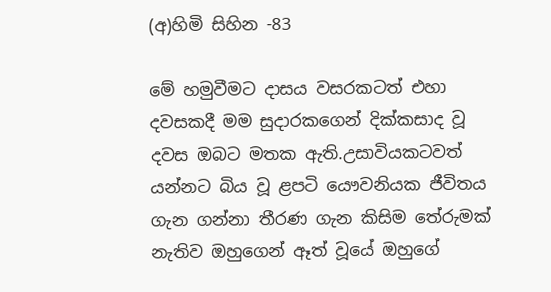(අ)හිමි සිහින -83

මේ හමුවීමට දාසය වසරකටත් එහා දවසකදී මම සුදාරකගෙන් දික්කසාද වූ දවස ඔබට මතක ඇති.උසාවියකටවත් යන්නට බිය වූ ළපටි යෞවනියක ජීවිතය ගැන ගන්නා තීරණ ගැන කිසිම තේරුමක් නැතිව ඔහුගෙන් ඈත් වූයේ ඔහුගේ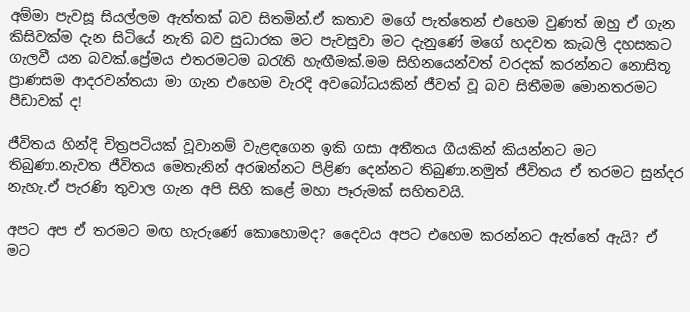අම්මා පැවසූ සියල්ලම ඇත්තක් බව සිතමින්.ඒ කතාව මගේ පැත්තෙන් එහෙම වුණත් ඔහු ඒ ගැන කිසිවක්ම දැන සිටියේ නැති බව සුධාරක මට පැවසුවා මට දැනුණේ මගේ හදවත කැබලි දහසකට ගැලවී යන බවක්.ප්‍රේමය එතරමටම බරැති හැඟීමක්.මම සිහිනයෙන්වත් වරදක් කරන්නට නොසිතූ ප්‍රාණසම ආදරවන්තයා මා ගැන එහෙම වැරදි අවබෝධයකින් ජීවත් වූ බව සිතීමම මොනතරමට පීඩාවක් ද!

ජීවිතය හින්දි චිත්‍රපටියක් වූවානම් වැළඳගෙන ඉකි ගසා අතීතය ගීයකින් කියන්නට මට තිබුණා.නැවත ජීවිතය මෙතැනින් අරඹන්නට පිළිණ දෙන්නට තිබුණා.නමුත් ජීවිතය ඒ තරමට සුන්දර නැහැ.ඒ පැරණි තුවාල ගැන අපි සිහි කළේ මහා පෑරුමක් සහිතවයි.

අපට අප ඒ තරමට මඟ හැරුණේ කොහොමද? දෛවය අපට එහෙම කරන්නට ඇත්තේ ඇයි? ඒ මට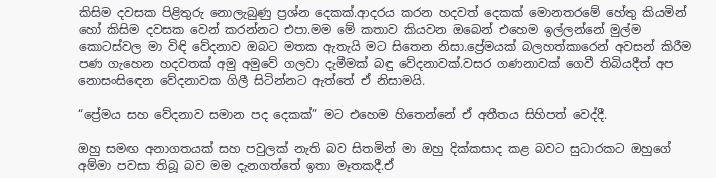කිසිම දවසක පිළිතුරු නොලැබුණු ප්‍රශ්න දෙකක්.ආදරය කරන හදවත් දෙකක් මොනතරමේ හේතු කියමින් හෝ කිසිම දවසක වෙන් කරන්නට එපා.මම මේ කතාව කියවන ඔබෙන් එහෙම ඉල්ලන්නේ මුල්ම කොටස්වල මා විඳි වේදනාව ඔබට මතක ඇතැයි මට සිතෙන නිසා.ප්‍රේමයක් බලහත්කාරෙන් අවසන් කිරීම පණ ගැහෙන හදවතක් අමු අමුවේ ගලවා දැමීමක් බඳු වේදනාවක්.වසර ගණනාවක් ගෙවී තිබියදීත් අප නොසංසිඳෙන වේදනාවක ගිලී සිටින්නට ඇත්තේ ඒ නිසාමයි.

“ප්‍රේමය සහ වේදනාව සමාන පද දෙකක්” මට එහෙම හිතෙන්නේ ඒ අතීතය සිහිපත් වෙද්දී.

ඔහු සමඟ අනාගතයක් සහ පවුලක් නැති බව සිතමින් මා ඔහු දික්කසාද කළ බවට සුධාරකට ඔහුගේ අම්මා පවසා තිබූ බව මම දැනගත්තේ ඉතා මෑතකදී.ඒ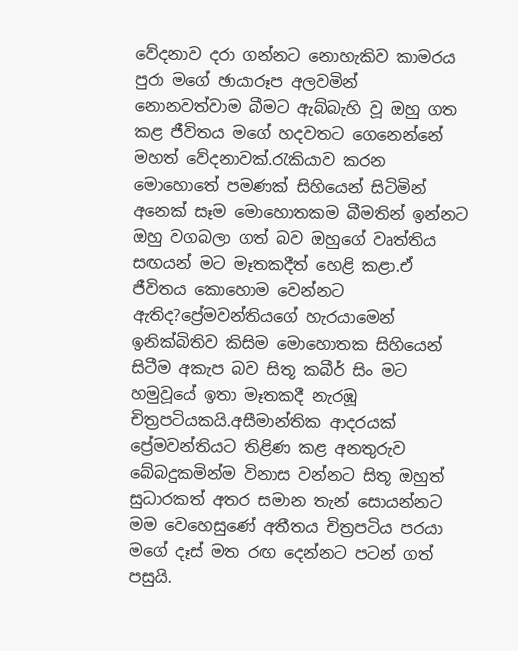වේදනාව දරා ගන්නට නොහැකිව කාමරය පුරා මගේ ඡායාරූප අලවමින් නොනවත්වාම බීමට ඇබ්බැහි වූ ඔහු ගත කළ ජීවිතය මගේ හදවතට ගෙනෙන්නේ මහත් වේදනාවක්.රැකියාව කරන මොහොතේ පමණක් සිහියෙන් සිටිමින් අනෙක් සෑම මොහොතකම බීමතින් ඉන්නට ඔහු වගබලා ගත් බව ඔහුගේ වෘත්තිය සඟයන් මට මෑතකදීත් හෙළි කළා.ඒ ජීවිතය කොහොම වෙන්නට ඇතිද?ප්‍රේමවන්තියගේ හැරයාමෙන් ඉනික්බිතිව කිසිම මොහොතක සිහියෙන් සිටීම අකැප බව සිතූ කබීර් සිං මට හමුවූයේ ඉතා මෑතකදී නැරඹූ චිත්‍රපටියකයි.අසීමාන්තික ආදරයක් ප්‍රේමවන්තියට තිළිණ කළ අනතුරුව බේබදුකමින්ම විනාස වන්නට සිතූ ඔහුත් සුධාරකත් අතර සමාන තැන් සොයන්නට මම වෙහෙසුණේ අතීතය චිත්‍රපටිය පරයා මගේ දෑස් මත රඟ දෙන්නට පටන් ගත් පසුයි.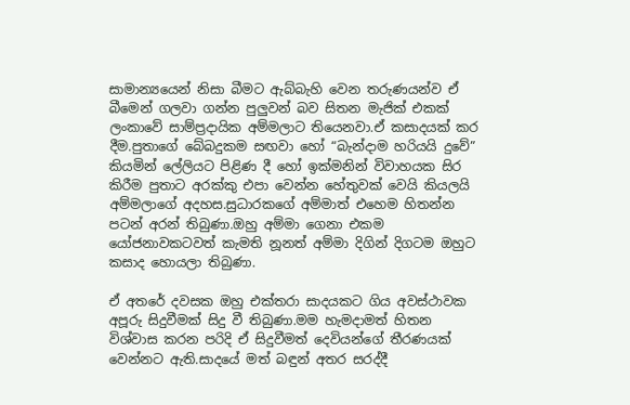සාමාන්‍යයෙන් නිසා බීමට ඇබ්බැහි වෙන තරුණයන්ව ඒ බීමෙන් ගලවා ගන්න පුලුවන් බව සිතන මැජික් එකක් ලංකාවේ සාම්ප්‍රදායික අම්මලාට තියෙනවා.ඒ කසාදයක් කර දීම.පුතාගේ බේබදුකම සඟවා හෝ “බැන්දාම හරියයි දුවේ” කියමින් ලේලියට පිළිණ දී හෝ ඉක්මනින් විවාහයක සිර කිරීම පුතාට අරක්කු එපා වෙන්න හේතුවක් වෙයි කියලයි අම්මලාගේ අදහස.සුධාරකගේ අම්මාත් එහෙම හිතන්න පටන් අරන් තිබුණා.ඔහු අම්මා ගෙනා එකම යෝජනාවකටවත් කැමති නූනත් අම්මා දිගින් දිගටම ඔහුට කසාද හොයලා තිබුණා.

ඒ අතරේ දවසක ඔහු එක්තරා සාදයකට ගිය අවස්ථාවක අපූරු සිදුවීමක් සිදු වී තිබුණා.මම හැමදාමත් හිතන විශ්වාස කරන පරිදි ඒ සිදුවීමත් දෙවියන්ගේ තීරණයක් වෙන්නට ඇති.සාදයේ මත් බඳුන් අතර සරද්දී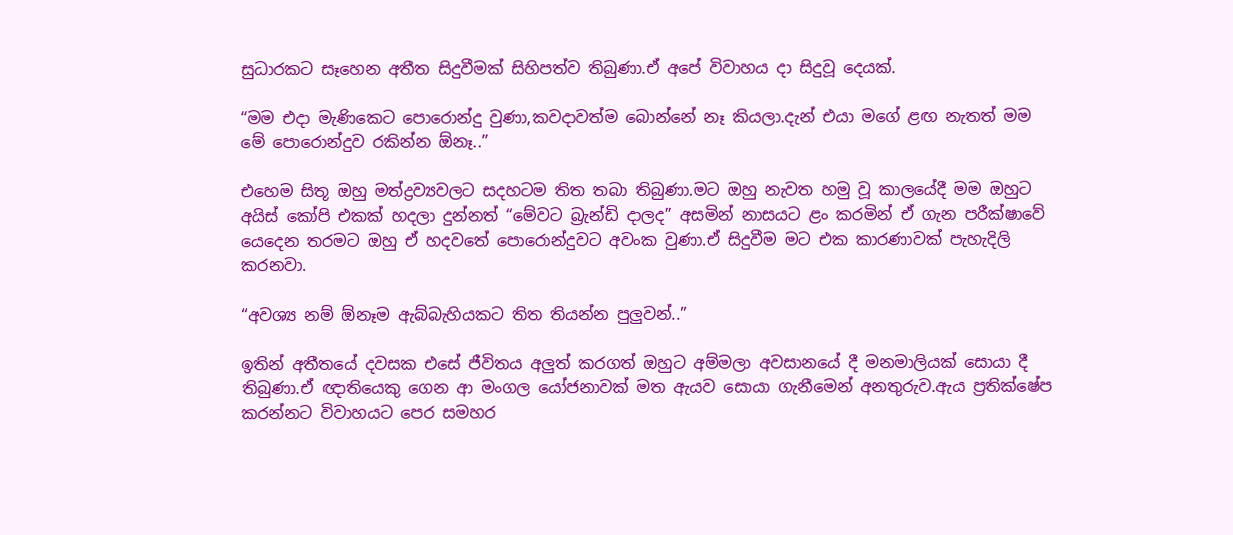සුධාරකට සෑහෙන අතීත සිදුවීමක් සිහිපත්ව තිබුණා.ඒ අපේ විවාහය දා සිදුවූ දෙයක්.

“මම එදා මැණිකෙට පොරොන්දු වුණා,කවදාවත්ම බොන්නේ නෑ කියලා.දැන් එයා මගේ ළඟ නැතත් මම මේ පොරොන්දුව රකින්න ඕනෑ..”

එහෙම සිතූ ඔහු මත්ද්‍රව්‍යවලට සදහටම තිත තබා තිබුණා.මට ඔහු නැවත හමු වූ කාලයේදී මම ඔහුට අයිස් කෝපි එකක් හදලා දුන්නත් “මේවට බ්‍රැන්ඩි දාලද” අසමින් නාසයට ළං කරමින් ඒ ගැන පරීක්ෂාවේ යෙදෙන තරමට ඔහු ඒ හදවතේ පොරොන්දුවට අවංක වුණා.ඒ සිදුවීම මට එක කාරණාවක් පැහැදිලි කරනවා.

“අවශ්‍ය නම් ඕනෑම ඇබ්බැහියකට තිත තියන්න පුලුවන්..”

ඉතින් අතීතයේ දවසක එසේ ජීවිතය අලුත් කරගත් ඔහුට අම්මලා අවසානයේ දී මනමාලියක් සොයා දී තිබුණා.ඒ ඥාතියෙකු ගෙන ආ මංගල යෝජනාවක් මත ඇයව සොයා ගැනීමෙන් අනතුරුව.ඇය ප්‍රතික්ෂේප කරන්නට විවාහයට පෙර සමහර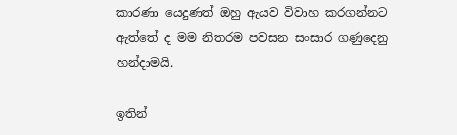කාරණා යෙදුණත් ඔහු ඇයව විවාහ කරගන්නට ඇත්තේ ද මම නිතරම පවසන සංසාර ගණුදෙනු හන්දාමයි.

ඉතින්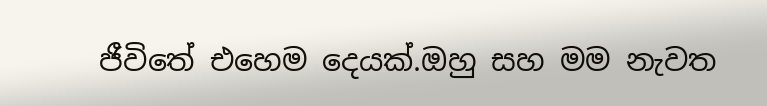ජීවිතේ එහෙම දෙයක්.ඔහු සහ මම නැවත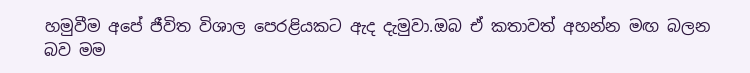හමුවීම අපේ ජීවිත විශාල පෙරළියකට ඇද දැමුවා.ඔබ ඒ කතාවත් අහන්න මඟ බලන බව මම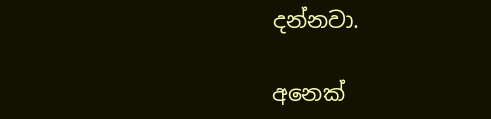දන්නවා.

අනෙක්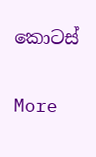කොටස්

More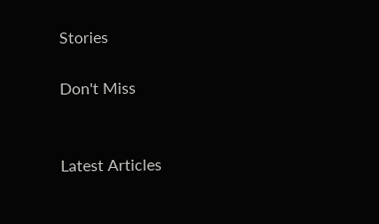Stories

Don't Miss


Latest Articles